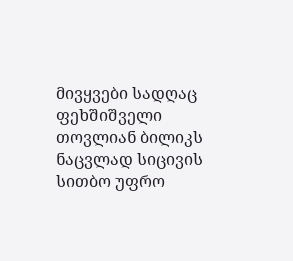მივყვები სადღაც ფეხშიშველი თოვლიან ბილიკს ნაცვლად სიცივის სითბო უფრო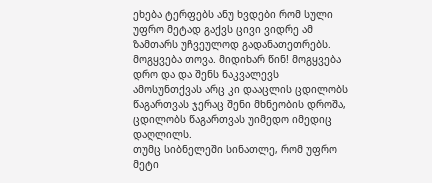ეხება ტერფებს ანუ ხვდები რომ სული უფრო მეტად გაქვს ცივი ვიდრე ამ ზამთარს უჩვეულოდ გადანათეთრებს.
მოგყვება თოვა. მიდიხარ წინ! მოგყვება დრო და და შენს ნაკვალევს ამოსუნთქვას არც კი დააცლის ცდილობს წაგართვას ჯერაც შენი მხნეობის დროშა, ცდილობს წაგართვას უიმედო იმედიც დაღლილს.
თუმც სიბნელეში სინათლე, რომ უფრო მეტი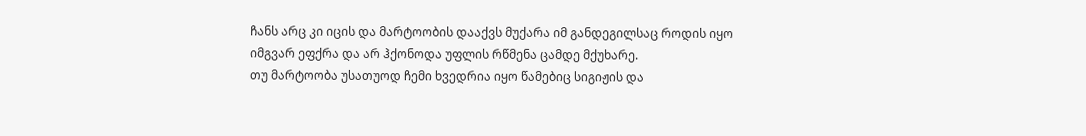ჩანს არც კი იცის და მარტოობის დააქვს მუქარა იმ განდეგილსაც როდის იყო იმგვარ ეფქრა და არ ჰქონოდა უფლის რწმენა ცამდე მქუხარე.
თუ მარტოობა უსათუოდ ჩემი ხვედრია იყო წამებიც სიგიჟის და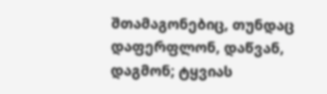შთამაგონებიც, თუნდაც დაფერფლონ, დაწვან, დაგმონ; ტყვიას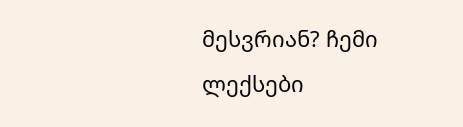მესვრიან? ჩემი ლექსები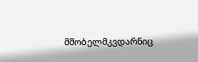მშობელმკვდარნიც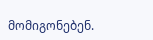მომიგონებენ.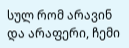სულ რომ არავინ და არაფერი, ჩემი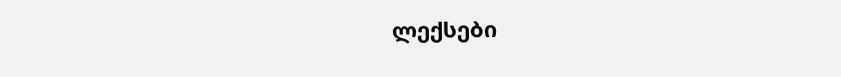ლექსები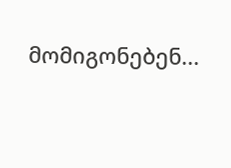მომიგონებენ...